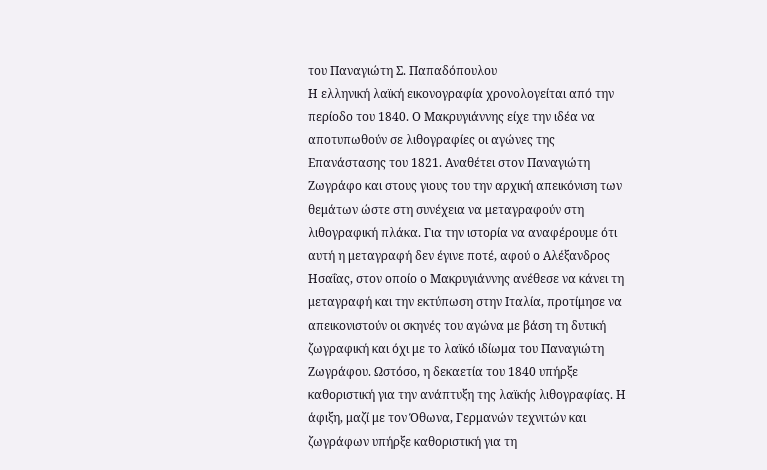του Παναγιώτη Σ. Παπαδόπουλου
Η ελληνική λαϊκή εικονογραφία χρονολογείται από την περίοδο του 1840. Ο Μακρυγιάννης είχε την ιδέα να αποτυπωθούν σε λιθογραφίες οι αγώνες της Επανάστασης του 1821. Αναθέτει στον Παναγιώτη Ζωγράφο και στους γιους του την αρχική απεικόνιση των θεμάτων ώστε στη συνέχεια να μεταγραφούν στη λιθογραφική πλάκα. Για την ιστορία να αναφέρουμε ότι αυτή η μεταγραφή δεν έγινε ποτέ, αφού ο Aλέξανδρος Ησαΐας, στον οποίο ο Μακρυγιάννης ανέθεσε να κάνει τη μεταγραφή και την εκτύπωση στην Ιταλία, προτίμησε να απεικονιστούν οι σκηνές του αγώνα με βάση τη δυτική ζωγραφική και όχι με το λαϊκό ιδίωμα του Παναγιώτη Ζωγράφου. Ωστόσο, η δεκαετία του 1840 υπήρξε καθοριστική για την ανάπτυξη της λαϊκής λιθογραφίας. Η άφιξη, μαζί με τον Όθωνα, Γερμανών τεχνιτών και ζωγράφων υπήρξε καθοριστική για τη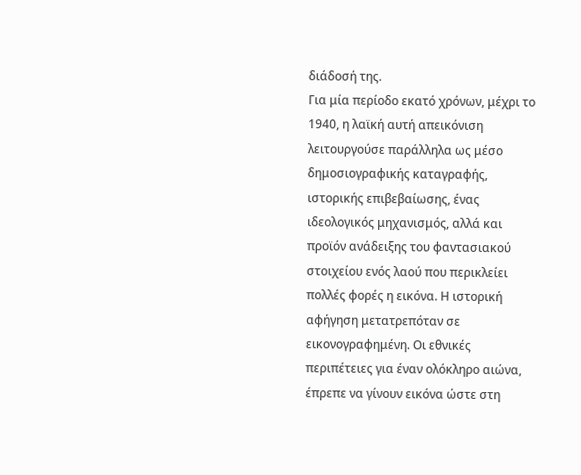διάδοσή της.
Για μία περίοδο εκατό χρόνων, μέχρι το 1940, η λαϊκή αυτή απεικόνιση λειτουργούσε παράλληλα ως μέσο δημοσιογραφικής καταγραφής, ιστορικής επιβεβαίωσης, ένας ιδεολογικός μηχανισμός, αλλά και προϊόν ανάδειξης του φαντασιακού στοιχείου ενός λαού που περικλείει πολλές φορές η εικόνα. Η ιστορική αφήγηση μετατρεπόταν σε εικονογραφημένη. Οι εθνικές περιπέτειες για έναν ολόκληρο αιώνα, έπρεπε να γίνουν εικόνα ώστε στη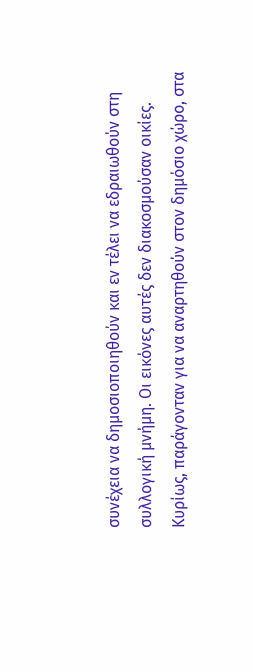συνέχεια να δημοσιοποιηθούν και εν τέλει να εδραιωθούν στη συλλογική μνήμη. Οι εικόνες αυτές δεν διακοσμούσαν οικίες. Κυρίως, παράγονταν για να αναρτηθούν στον δημόσιο χώρο, στα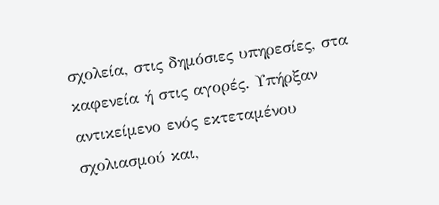σχολεία, στις δημόσιες υπηρεσίες, στα καφενεία ή στις αγορές. Υπήρξαν αντικείμενο ενός εκτεταμένου σχολιασμού και,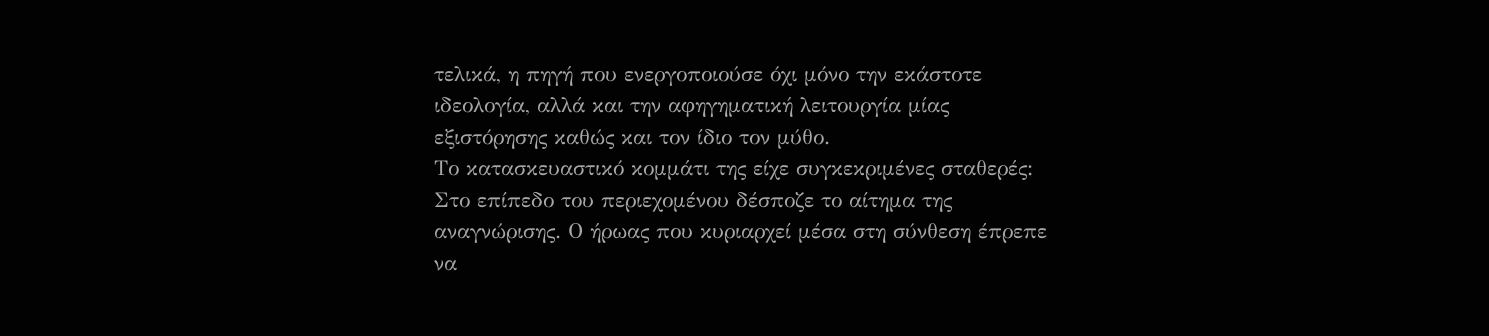τελικά, η πηγή που ενεργοποιούσε όχι μόνο την εκάστοτε ιδεολογία, αλλά και την αφηγηματική λειτουργία μίας εξιστόρησης καθώς και τον ίδιο τον μύθο.
Το κατασκευαστικό κομμάτι της είχε συγκεκριμένες σταθερές: Στο επίπεδο του περιεχομένου δέσποζε το αίτημα της αναγνώρισης. Ο ήρωας που κυριαρχεί μέσα στη σύνθεση έπρεπε να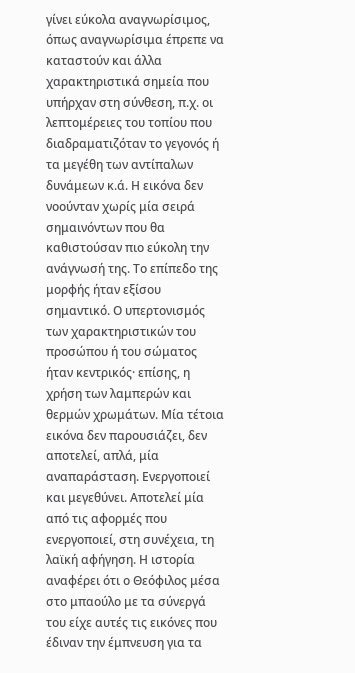γίνει εύκολα αναγνωρίσιμος, όπως αναγνωρίσιμα έπρεπε να καταστούν και άλλα χαρακτηριστικά σημεία που υπήρχαν στη σύνθεση, π.χ. οι λεπτομέρειες του τοπίου που διαδραματιζόταν το γεγονός ή τα μεγέθη των αντίπαλων δυνάμεων κ.ά. Η εικόνα δεν νοούνταν χωρίς μία σειρά σημαινόντων που θα καθιστούσαν πιο εύκολη την ανάγνωσή της. Το επίπεδο της μορφής ήταν εξίσου σημαντικό. Ο υπερτονισμός των χαρακτηριστικών του προσώπου ή του σώματος ήταν κεντρικός· επίσης, η χρήση των λαμπερών και θερμών χρωμάτων. Μία τέτοια εικόνα δεν παρουσιάζει, δεν αποτελεί, απλά, μία αναπαράσταση. Ενεργοποιεί και μεγεθύνει. Αποτελεί μία από τις αφορμές που ενεργοποιεί, στη συνέχεια, τη λαϊκή αφήγηση. Η ιστορία αναφέρει ότι ο Θεόφιλος μέσα στο μπαούλο με τα σύνεργά του είχε αυτές τις εικόνες που έδιναν την έμπνευση για τα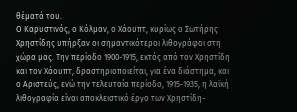θέματά του.
Ο Καρυστινός, ο Κόλμαν, ο Χάουπτ, κυρίως ο Σωτήρης Χρηστίδης υπήρξαν οι σημαντικότεροι λιθογράφοι στη χώρα μας. Την περίοδο 1900-1915, εκτός από τον Χρηστίδη και τον Χάουπτ, δραστηριοποιείται, για ένα διάστημα, και ο Αριστεύς, ενώ την τελευταία περίοδο, 1915-1935, η λαϊκή λιθογραφία είναι αποκλειστικό έργο των Χρηστίδη-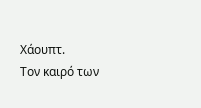Χάουπτ.
Toν καιρό των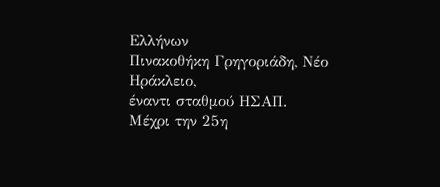Ελλήνων
Πινακοθήκη Γρηγοριάδη, Νέο Ηράκλειο,
έναντι σταθμού ΗΣΑΠ.
Μέχρι την 25η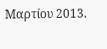Μαρτίου 2013.